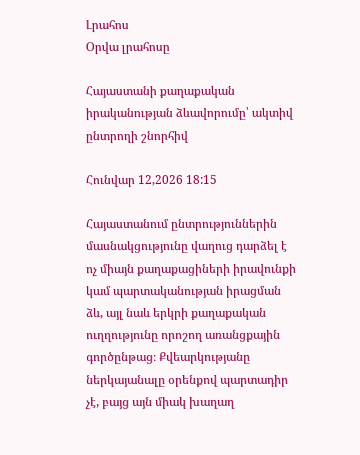Լրահոս
Օրվա լրահոսը

Հայաստանի քաղաքական իրականության ձևավորումը՝ ակտիվ ընտրողի շնորհիվ

Հունվար 12,2026 18:15

Հայաստանում ընտրություններին մասնակցությունը վաղուց դարձել է ոչ միայն քաղաքացիների իրավունքի կամ պարտականության իրացման ձև, այլ նաև երկրի քաղաքական ուղղությունը որոշող առանցքային գործընթաց։ Քվեարկությանը ներկայանալը օրենքով պարտադիր չէ, բայց այն միակ խաղաղ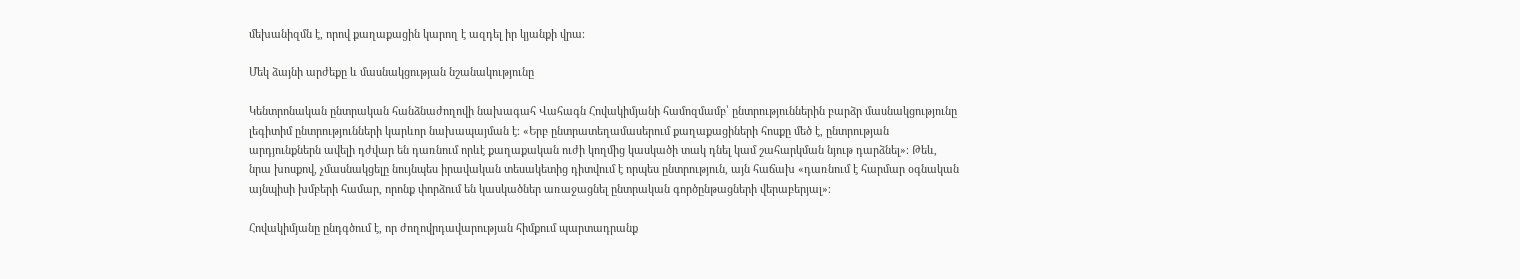մեխանիզմն է, որով քաղաքացին կարող է ազդել իր կյանքի վրա։

Մեկ ձայնի արժեքը և մասնակցության նշանակությունը

Կենտրոնական ընտրական հանձնաժողովի նախագահ Վահագն Հովակիմյանի համոզմամբ՝ ընտրություններին բարձր մասնակցությունը լեգիտիմ ընտրությունների կարևոր նախապայման է։ «Երբ ընտրատեղամասերում քաղաքացիների հոսքը մեծ է, ընտրության արդյունքներն ավելի դժվար են դառնում որևէ քաղաքական ուժի կողմից կասկածի տակ դնել կամ շահարկման նյութ դարձնել»։ Թեև, նրա խոսքով, չմասնակցելը նույնպես իրավական տեսակետից դիտվում է որպես ընտրություն, այն հաճախ «դառնում է հարմար օգնական այնպիսի խմբերի համար, որոնք փորձում են կասկածներ առաջացնել ընտրական գործընթացների վերաբերյալ»։

Հովակիմյանը ընդգծում է, որ ժողովրդավարության հիմքում պարտադրանք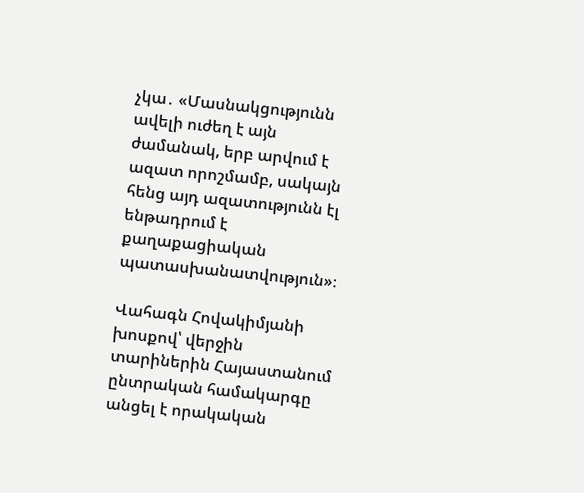չկա․ «Մասնակցությունն ավելի ուժեղ է այն ժամանակ, երբ արվում է ազատ որոշմամբ, սակայն հենց այդ ազատությունն էլ ենթադրում է քաղաքացիական պատասխանատվություն»։

Վահագն Հովակիմյանի խոսքով՝ վերջին տարիներին Հայաստանում ընտրական համակարգը անցել է որակական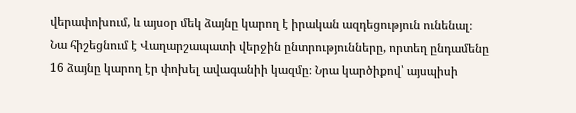վերափոխում, և այսօր մեկ ձայնը կարող է իրական ազդեցություն ունենալ։ Նա հիշեցնում է Վաղարշապատի վերջին ընտրությունները, որտեղ ընդամենը 16 ձայնը կարող էր փոխել ավագանիի կազմը։ Նրա կարծիքով՝ այսպիսի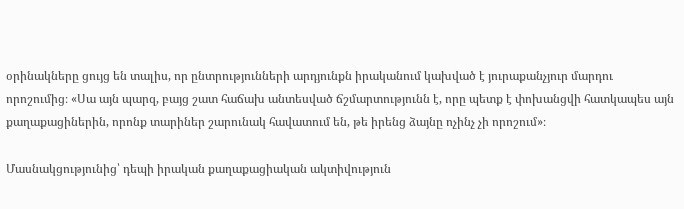օրինակները ցույց են տալիս, որ ընտրությունների արդյունքն իրականում կախված է յուրաքանչյուր մարդու որոշումից։ «Սա այն պարզ, բայց շատ հաճախ անտեսված ճշմարտությունն է, որը պետք է փոխանցվի հատկապես այն քաղաքացիներին, որոնք տարիներ շարունակ հավատում են, թե իրենց ձայնը ոչինչ չի որոշում»։

Մասնակցությունից՝ դեպի իրական քաղաքացիական ակտիվություն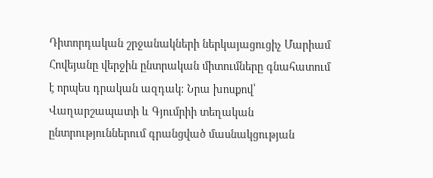Դիտորդական շրջանակների ներկայացուցիչ Մարիամ Հովեյանը վերջին ընտրական միտումները գնահատում է որպես դրական ազդակ։ Նրա խոսքով՝ Վաղարշապատի և Գյումրիի տեղական ընտրություններում գրանցված մասնակցության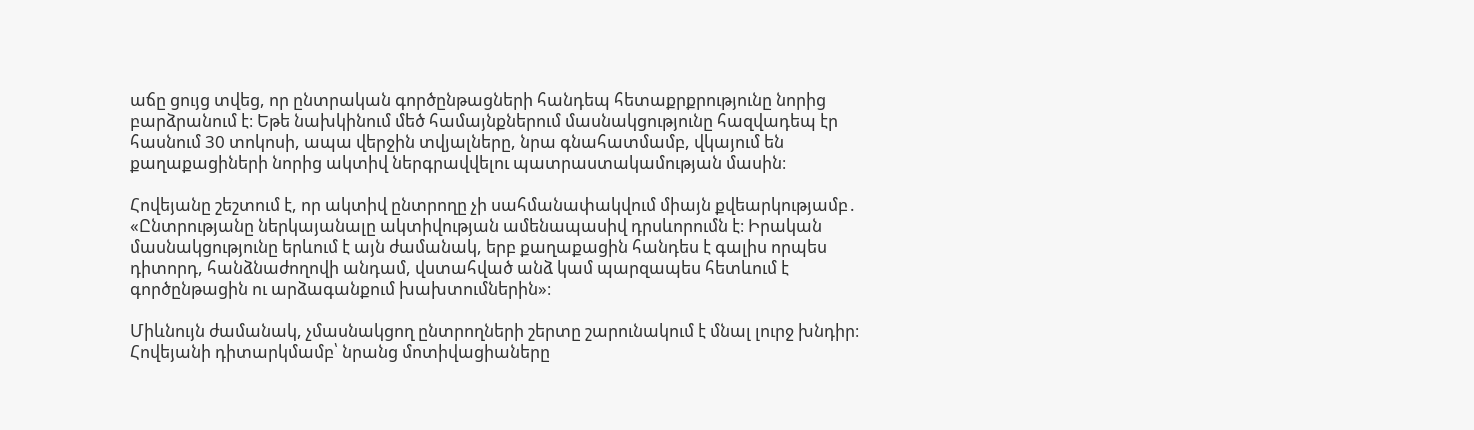աճը ցույց տվեց, որ ընտրական գործընթացների հանդեպ հետաքրքրությունը նորից բարձրանում է։ Եթե նախկինում մեծ համայնքներում մասնակցությունը հազվադեպ էր հասնում 30 տոկոսի, ապա վերջին տվյալները, նրա գնահատմամբ, վկայում են քաղաքացիների նորից ակտիվ ներգրավվելու պատրաստակամության մասին։

Հովեյանը շեշտում է, որ ակտիվ ընտրողը չի սահմանափակվում միայն քվեարկությամբ․ «Ընտրությանը ներկայանալը ակտիվության ամենապասիվ դրսևորումն է։ Իրական մասնակցությունը երևում է այն ժամանակ, երբ քաղաքացին հանդես է գալիս որպես դիտորդ, հանձնաժողովի անդամ, վստահված անձ կամ պարզապես հետևում է գործընթացին ու արձագանքում խախտումներին»։

Միևնույն ժամանակ, չմասնակցող ընտրողների շերտը շարունակում է մնալ լուրջ խնդիր։ Հովեյանի դիտարկմամբ՝ նրանց մոտիվացիաները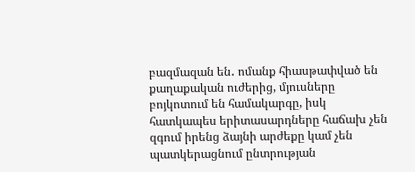բազմազան են․ ոմանք հիասթափված են քաղաքական ուժերից, մյուսները բոյկոտում են համակարգը, իսկ հատկապես երիտասարդները հաճախ չեն զգում իրենց ձայնի արժեքը կամ չեն պատկերացնում ընտրության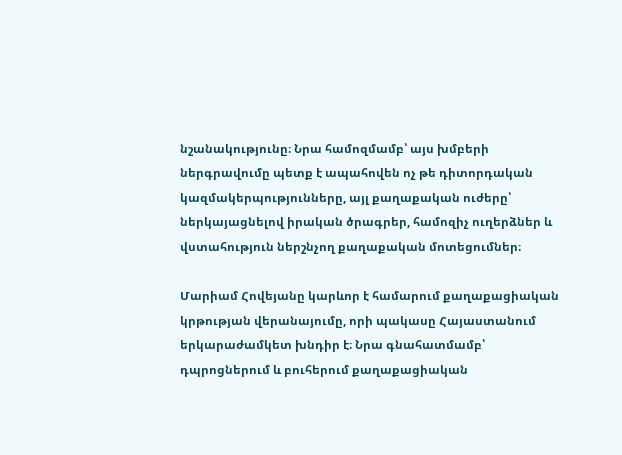նշանակությունը։ Նրա համոզմամբ՝ այս խմբերի ներգրավումը պետք է ապահովեն ոչ թե դիտորդական կազմակերպությունները, այլ քաղաքական ուժերը՝ ներկայացնելով իրական ծրագրեր, համոզիչ ուղերձներ և վստահություն ներշնչող քաղաքական մոտեցումներ։

Մարիամ Հովեյանը կարևոր է համարում քաղաքացիական կրթության վերանայումը, որի պակասը Հայաստանում երկարաժամկետ խնդիր է։ Նրա գնահատմամբ՝ դպրոցներում և բուհերում քաղաքացիական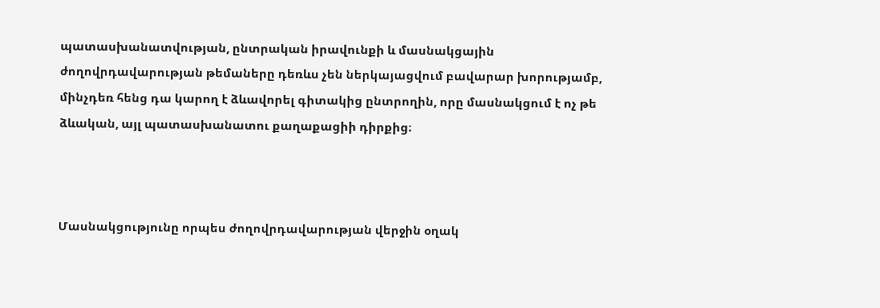պատասխանատվության, ընտրական իրավունքի և մասնակցային ժողովրդավարության թեմաները դեռևս չեն ներկայացվում բավարար խորությամբ, մինչդեռ հենց դա կարող է ձևավորել գիտակից ընտրողին, որը մասնակցում է ոչ թե ձևական, այլ պատասխանատու քաղաքացիի դիրքից։



Մասնակցությունը որպես ժողովրդավարության վերջին օղակ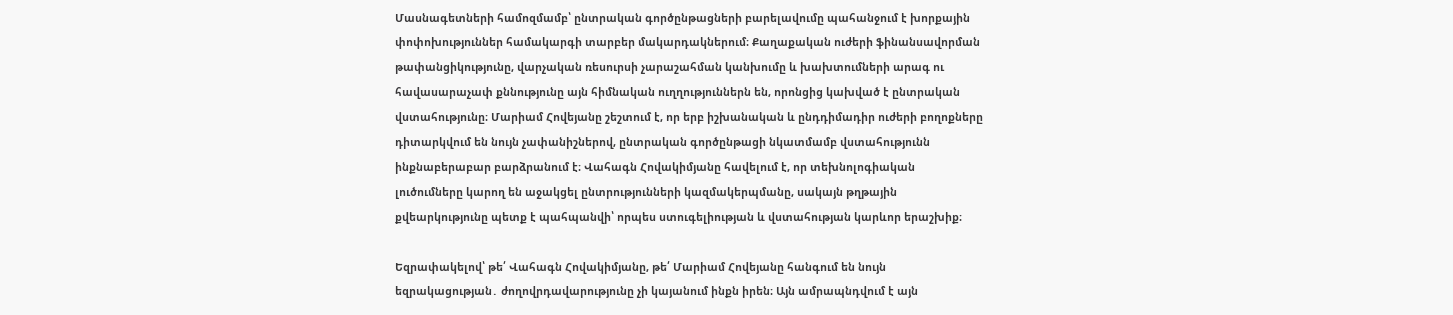Մասնագետների համոզմամբ՝ ընտրական գործընթացների բարելավումը պահանջում է խորքային փոփոխություններ համակարգի տարբեր մակարդակներում։ Քաղաքական ուժերի ֆինանսավորման թափանցիկությունը, վարչական ռեսուրսի չարաշահման կանխումը և խախտումների արագ ու հավասարաչափ քննությունը այն հիմնական ուղղություններն են, որոնցից կախված է ընտրական վստահությունը։ Մարիամ Հովեյանը շեշտում է, որ երբ իշխանական և ընդդիմադիր ուժերի բողոքները դիտարկվում են նույն չափանիշներով, ընտրական գործընթացի նկատմամբ վստահությունն ինքնաբերաբար բարձրանում է։ Վահագն Հովակիմյանը հավելում է, որ տեխնոլոգիական լուծումները կարող են աջակցել ընտրությունների կազմակերպմանը, սակայն թղթային քվեարկությունը պետք է պահպանվի՝ որպես ստուգելիության և վստահության կարևոր երաշխիք։

Եզրափակելով՝ թե՛ Վահագն Հովակիմյանը, թե՛ Մարիամ Հովեյանը հանգում են նույն եզրակացության․ ժողովրդավարությունը չի կայանում ինքն իրեն։ Այն ամրապնդվում է այն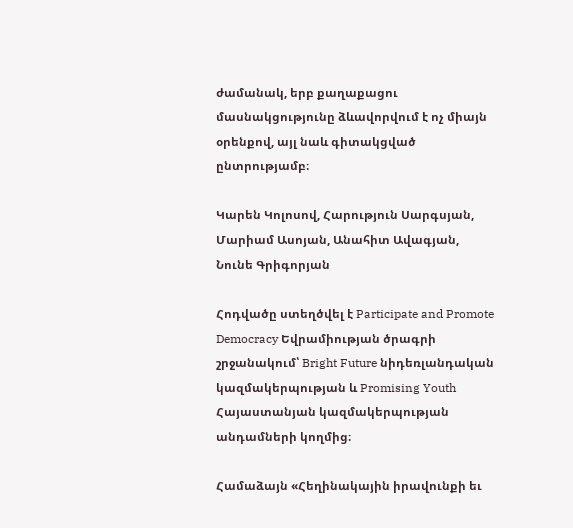ժամանակ, երբ քաղաքացու մասնակցությունը ձևավորվում է ոչ միայն օրենքով, այլ նաև գիտակցված ընտրությամբ։

Կարեն Կոլոսով, Հարություն Սարգսյան, Մարիամ Ասոյան, Անահիտ Ավագյան, Նունե Գրիգորյան

Հոդվածը ստեղծվել է Participate and Promote Democracy Եվրամիության ծրագրի շրջանակում՝ Bright Future նիդեռլանդական կազմակերպության և Promising Youth Հայաստանյան կազմակերպության անդամների կողմից։

Համաձայն «Հեղինակային իրավունքի եւ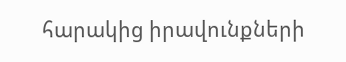հարակից իրավունքների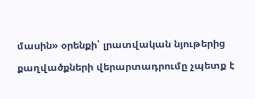մասին» օրենքի՝ լրատվական նյութերից քաղվածքների վերարտադրումը չպետք է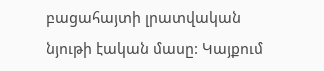բացահայտի լրատվական նյութի էական մասը: Կայքում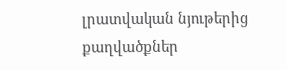լրատվական նյութերից քաղվածքներ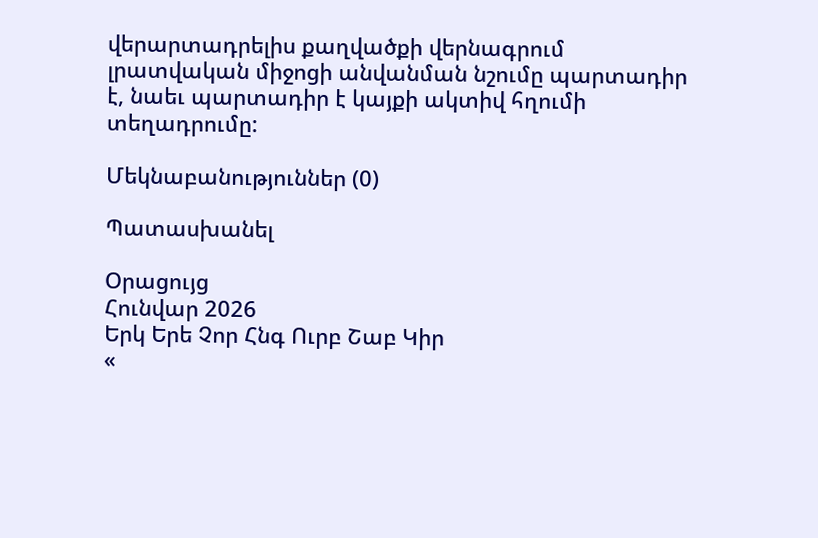վերարտադրելիս քաղվածքի վերնագրում լրատվական միջոցի անվանման նշումը պարտադիր է, նաեւ պարտադիր է կայքի ակտիվ հղումի տեղադրումը:

Մեկնաբանություններ (0)

Պատասխանել

Օրացույց
Հունվար 2026
Երկ Երե Չոր Հնգ Ուրբ Շաբ Կիր
«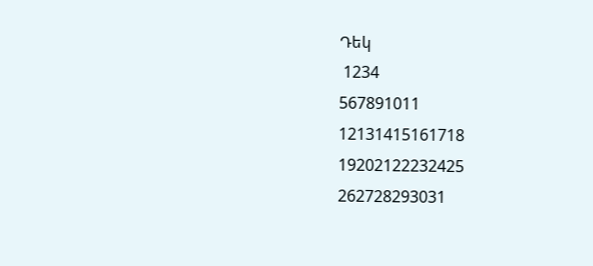Դեկ
 1234
567891011
12131415161718
19202122232425
262728293031